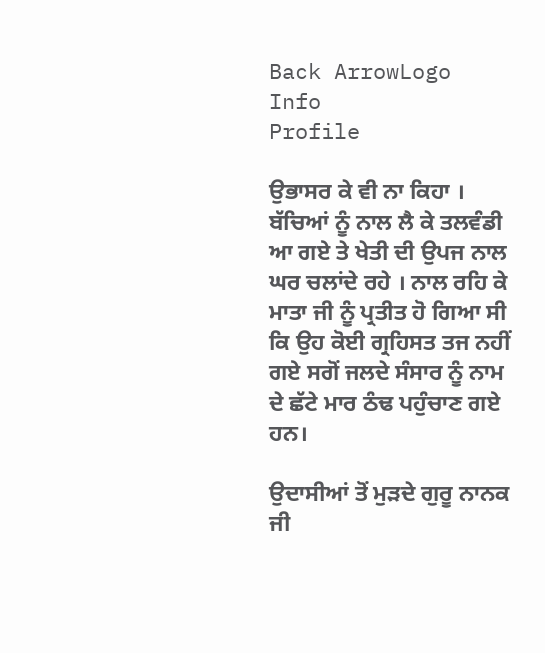Back ArrowLogo
Info
Profile

ਉਭਾਸਰ ਕੇ ਵੀ ਨਾ ਕਿਹਾ । ਬੱਚਿਆਂ ਨੂੰ ਨਾਲ ਲੈ ਕੇ ਤਲਵੰਡੀ ਆ ਗਏ ਤੇ ਖੇਤੀ ਦੀ ਉਪਜ ਨਾਲ ਘਰ ਚਲਾਂਦੇ ਰਹੇ । ਨਾਲ ਰਹਿ ਕੇ ਮਾਤਾ ਜੀ ਨੂੰ ਪ੍ਰਤੀਤ ਹੋ ਗਿਆ ਸੀ ਕਿ ਉਹ ਕੋਈ ਗ੍ਰਹਿਸਤ ਤਜ ਨਹੀਂ ਗਏ ਸਗੋਂ ਜਲਦੇ ਸੰਸਾਰ ਨੂੰ ਨਾਮ ਦੇ ਛੱਟੇ ਮਾਰ ਠੰਢ ਪਹੁੰਚਾਣ ਗਏ ਹਨ।

ਉਦਾਸੀਆਂ ਤੋਂ ਮੁੜਦੇ ਗੁਰੂ ਨਾਨਕ ਜੀ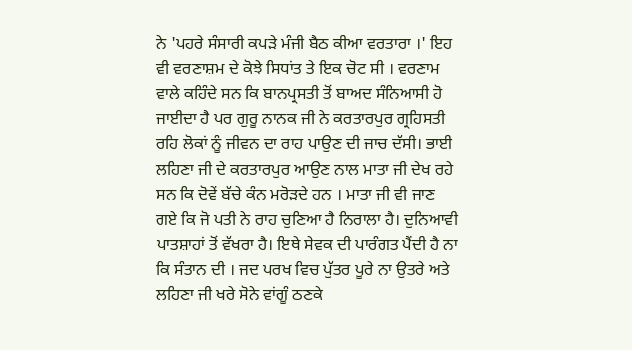ਨੇ 'ਪਹਰੇ ਸੰਸਾਰੀ ਕਪੜੇ ਮੰਜੀ ਬੈਠ ਕੀਆ ਵਰਤਾਰਾ ।' ਇਹ ਵੀ ਵਰਣਾਸ਼ਮ ਦੇ ਕੋਝੇ ਸਿਧਾਂਤ ਤੇ ਇਕ ਚੋਟ ਸੀ । ਵਰਣਾਮ ਵਾਲੇ ਕਹਿੰਦੇ ਸਨ ਕਿ ਬਾਨਪ੍ਰਸਤੀ ਤੋਂ ਬਾਅਦ ਸੰਨਿਆਸੀ ਹੋ ਜਾਈਦਾ ਹੈ ਪਰ ਗੁਰੂ ਨਾਨਕ ਜੀ ਨੇ ਕਰਤਾਰਪੁਰ ਗ੍ਰਹਿਸਤੀ ਰਹਿ ਲੋਕਾਂ ਨੂੰ ਜੀਵਨ ਦਾ ਰਾਹ ਪਾਉਣ ਦੀ ਜਾਚ ਦੱਸੀ। ਭਾਈ ਲਹਿਣਾ ਜੀ ਦੇ ਕਰਤਾਰਪੁਰ ਆਉਣ ਨਾਲ ਮਾਤਾ ਜੀ ਦੇਖ ਰਹੇ ਸਨ ਕਿ ਦੋਵੇਂ ਬੱਚੇ ਕੰਨ ਮਰੋੜਦੇ ਹਨ । ਮਾਤਾ ਜੀ ਵੀ ਜਾਣ ਗਏ ਕਿ ਜੋ ਪਤੀ ਨੇ ਰਾਹ ਚੁਣਿਆ ਹੈ ਨਿਰਾਲਾ ਹੈ। ਦੁਨਿਆਵੀ ਪਾਤਸ਼ਾਹਾਂ ਤੋਂ ਵੱਖਰਾ ਹੈ। ਇਥੇ ਸੇਵਕ ਦੀ ਪਾਰੰਗਤ ਪੈਂਦੀ ਹੈ ਨਾ ਕਿ ਸੰਤਾਨ ਦੀ । ਜਦ ਪਰਖ ਵਿਚ ਪੁੱਤਰ ਪੂਰੇ ਨਾ ਉਤਰੇ ਅਤੇ ਲਹਿਣਾ ਜੀ ਖਰੇ ਸੋਨੇ ਵਾਂਗੂੰ ਠਣਕੇ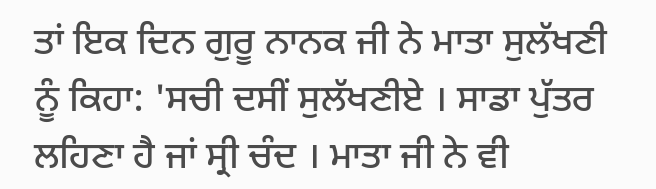ਤਾਂ ਇਕ ਦਿਨ ਗੁਰੂ ਨਾਨਕ ਜੀ ਨੇ ਮਾਤਾ ਸੁਲੱਖਣੀ ਨੂੰ ਕਿਹਾ: 'ਸਚੀ ਦਸੀਂ ਸੁਲੱਖਣੀਏ । ਸਾਡਾ ਪੁੱਤਰ ਲਹਿਣਾ ਹੈ ਜਾਂ ਸ੍ਰੀ ਚੰਦ । ਮਾਤਾ ਜੀ ਨੇ ਵੀ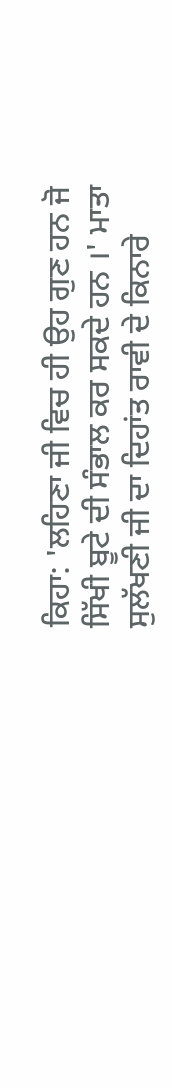ਕਿਹਾ: 'ਲਹਿਣਾ ਜੀ ਵਿਚ ਹੀ ਉਹ ਗੁਣ ਹਨ ਜੋ ਸਿੱਖੀ ਬੂਟੇ ਦੀ ਸੰਭਾਲ ਕਰ ਸਕਦੇ ਹਨ ।' ਮਾਤਾ ਸੁਲੱਖਣੀ ਜੀ ਦਾ ਦਿਹਾਂਤ ਰਾਵੀ ਦੇ ਕਿਨਾਰੇ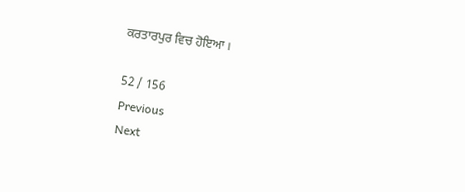ਕਰਤਾਰਪੁਰ ਵਿਚ ਹੋਇਆ ।

52 / 156
Previous
Next